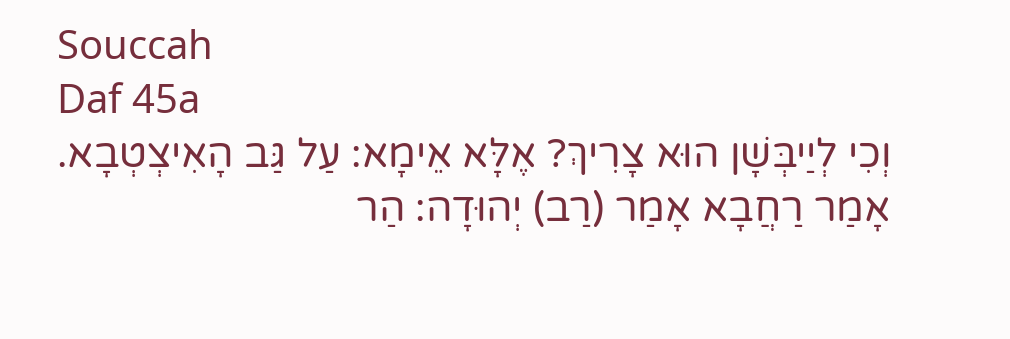Souccah
Daf 45a
וְכִי לְיַיבְּשָׁן הוּא צָרִיךְ? אֶלָּא אֵימָא: עַל גַּב הָאִיצְטְבָא. אָמַר רַחֲבָא אָמַר (רַב) יְהוּדָה: הַר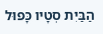הַבַּיִת סְטָיו כָּפוּל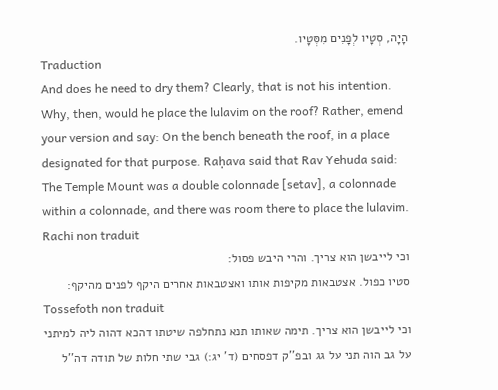הָיָה, סְטָיו לְפָנִים מִסְּטָיו.
Traduction
And does he need to dry them? Clearly, that is not his intention. Why, then, would he place the lulavim on the roof? Rather, emend your version and say: On the bench beneath the roof, in a place designated for that purpose. Raḥava said that Rav Yehuda said: The Temple Mount was a double colonnade [setav], a colonnade within a colonnade, and there was room there to place the lulavim.
Rachi non traduit
וכי לייבשן הוא צריך. והרי היבש פסול:
סטיו כפול. אצטבאות מקיפות אותו ואצטבאות אחרים היקף לפנים מהיקף:
Tossefoth non traduit
וכי לייבשן הוא צריך. תימה שאותו תנא נתחלפה שיטתו דהכא דהוה ליה למיתני על גב הוה תני על גג ובפ''ק דפסחים (ד' יג:) גבי שתי חלות של תודה דה''ל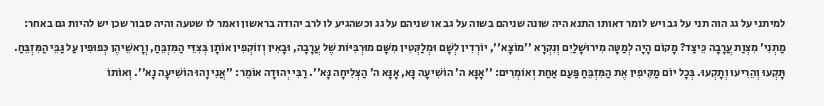למיתני על גג הוה תני על גב ויש לומר דאותו התנא היה שונה שניהם בשוה על גב או שניהם על גג וכשהגיע לו לרב יהודה בראשון ואמר לו שטעה והיה סבור שכן יש להיות גם באחר:
מַתְנִי' מִצְוַת עֲרָבָה כֵּיצַד? מָקוֹם הָיָה לְמַטָּה מִירוּשָׁלַיִם וְנִקְרָא ''מוֹצָא'', יוֹרְדִין לְשָׁם וּמְלַקְּטִין מִשָּׁם מוּרְבִּיּוֹת שֶׁל עֲרָבָה, וּבָאִין וְזוֹקְפִין אוֹתָן בְּצִדֵּי הַמִּזְבֵּחַ, וְרָאשֵׁיהֶן כְּפוּפִין עַל גַּבֵּי הַמִּזְבֵּחַ. תָּקְעוּ וְהֵרִיעוּ וְתָקְעוּ. בְּכָל יוֹם מַקִּיפִין אֶת הַמִּזְבֵּחַ פַּעַם אַחַת וְאוֹמְרִים: ''אָנָּא ה' הוֹשִׁיעָה נָּא, אָנָּא ה' הַצְלִיחָה נָּא''. רַבִּי יְהוּדָה אוֹמֵר: ''אֲנִי וָהוּ הוֹשִׁיעָה נָא''. וְאוֹתוֹ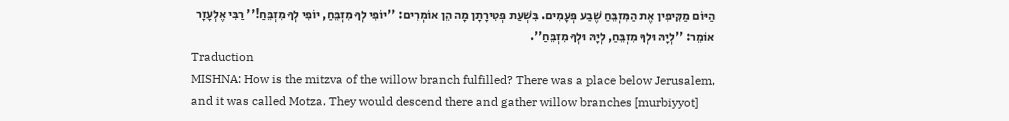הַיּוֹם מַקִּיפִין אֶת הַמִּזְבֵּחַ שֶׁבַע פְּעָמִים. בִּשְׁעַת פְּטִירָתָן מָה הֵן אוֹמְרִים: ''יוֹפִי לְךָ מִזְבֵּחַ, יוֹפִי לְךָ מִזְבֵּחַ!'' רַבִּי אֶלְעָזָר אוֹמֵר: ''לְיָהּ וּלְךָ מִזְבֵּחַ, לְיָהּ וּלְךָ מִזְבֵּחַ''.
Traduction
MISHNA: How is the mitzva of the willow branch fulfilled? There was a place below Jerusalem, and it was called Motza. They would descend there and gather willow branches [murbiyyot]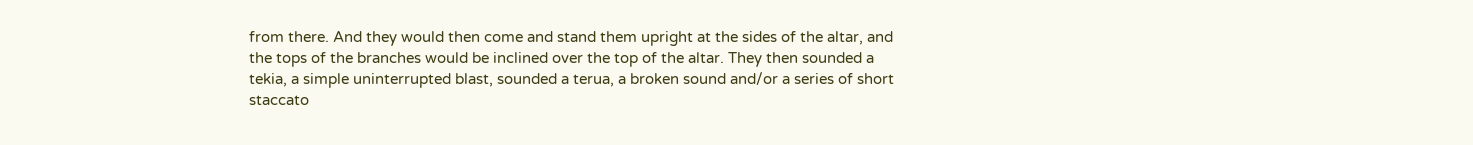from there. And they would then come and stand them upright at the sides of the altar, and the tops of the branches would be inclined over the top of the altar. They then sounded a tekia, a simple uninterrupted blast, sounded a terua, a broken sound and/or a series of short staccato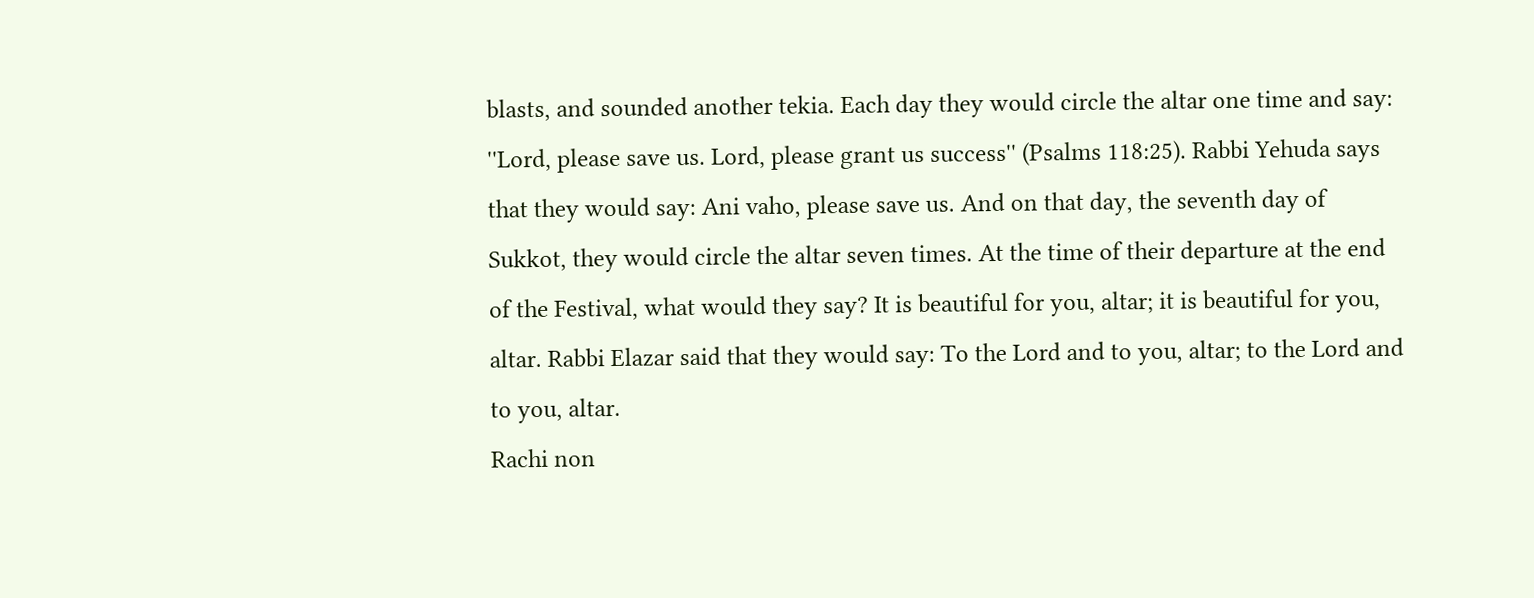blasts, and sounded another tekia. Each day they would circle the altar one time and say: ''Lord, please save us. Lord, please grant us success'' (Psalms 118:25). Rabbi Yehuda says that they would say: Ani vaho, please save us. And on that day, the seventh day of Sukkot, they would circle the altar seven times. At the time of their departure at the end of the Festival, what would they say? It is beautiful for you, altar; it is beautiful for you, altar. Rabbi Elazar said that they would say: To the Lord and to you, altar; to the Lord and to you, altar.
Rachi non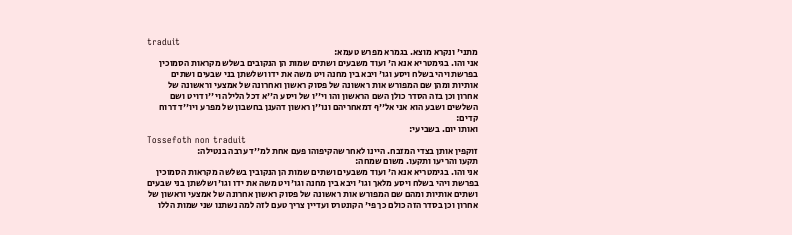traduit
מתני' ונקרא מוצא. בגמרא מפרש טעמא:
אני והו. בגימטריא אנא ה' ועוד משבעים ושתים שמות הן הנקובים בשלש מקראות הסמוכין בפרשת ויהי בשלח ויסע וגו' ויבא בין מחנה ויט משה את ידו ושלשתן בני שבעים ושתים אותיות ומהן שם המפורש אות ראשונה של פסוק ראשון ואחרונה של אמצעי וראשונה של אחרון וכן בזה הסדר כולן השם הראשון והו וי''ו של ויסע ה''א דכל הלילה וי''ו דויט ושם השלשים ושבע הוא אני אל''ף דמאחריהם ונו''ן ראשון דהענן בחשבון של מפרע ויו''ד דרוח קדים:
ואותו יום. בשביעי:
Tossefoth non traduit
זוקפין אותן בצדי המזבח. היינו לאחר שהקיפוהו פעם אחת למ''ד ערבה בנטילה:
תקעו והריעו ותקעו. משום שמחה:
אני והו. בגימטריא אנא ה' ועוד משבעים ושתים שמות הן הנקובין בשלשה מקראות הסמוכין בפרשת ויהי בשלח ויסע מלאך וגו' ויבא בין מחנה וגו' ויט משה את ידו וגו' ושלשתן בני שבעים ושתים אותיות ומהם שם המפורש אות ראשונה של פסוק ראשון אחרונה של אמצעי וראשון של אחרון וכן בסדר הזה כולם כך פי' הקונטרס ועדיין צריך טעם לזה למה נשתנו שני שמות הללו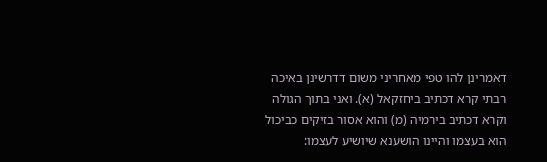דאמרינן להו טפי מאחריני משום דדרשינן באיכה רבתי קרא דכתיב ביחזקאל (א). ואני בתוך הגולה וקרא דכתיב בירמיה (מ) והוא אסור בזיקים כביכול הוא בעצמו והיינו הושענא שיושיע לעצמו: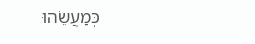כְּמַעֲשֵׂהוּ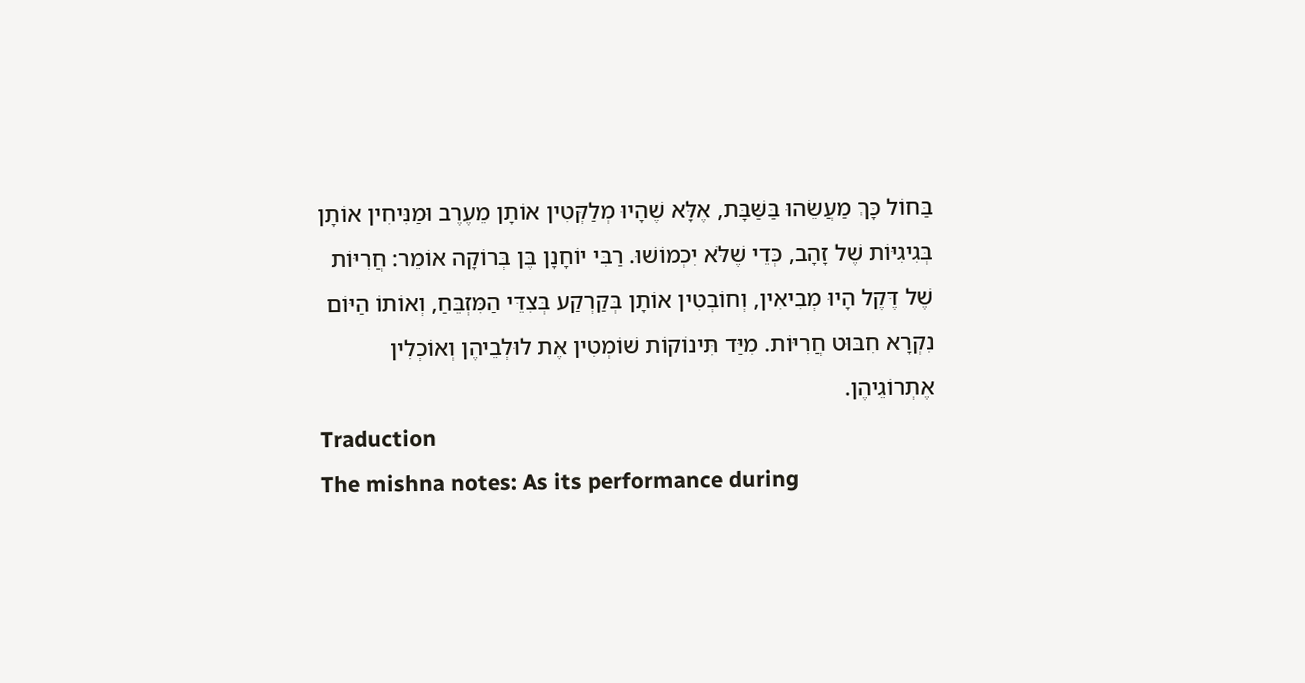בַּחוֹל כָּךְ מַעֲשֵׂהוּ בַּשַּׁבָּת, אֶלָּא שֶׁהָיוּ מְלַקְּטִין אוֹתָן מֵעֶרֶב וּמַנִּיחִין אוֹתָן בְּגִיגִיּוֹת שֶׁל זָהָב, כְּדֵי שֶׁלֹּא יִכְמוֹשׁוּ. רַבִּי יוֹחָנָן בֶּן בְּרוֹקָה אוֹמֵר: חֲרִיּוֹת שֶׁל דֶּקֶל הָיוּ מְבִיאִין, וְחוֹבְטִין אוֹתָן בְּקַרְקַע בְּצִדֵּי הַמִּזְבֵּחַ, וְאוֹתוֹ הַיּוֹם נִקְרָא חִבּוּט חֲרִיּוֹת. מִיַּד תִּינוֹקוֹת שׁוֹמְטִין אֶת לוּלְבֵיהֶן וְאוֹכְלִין אֶתְרוֹגֵיהֶן.
Traduction
The mishna notes: As its performance during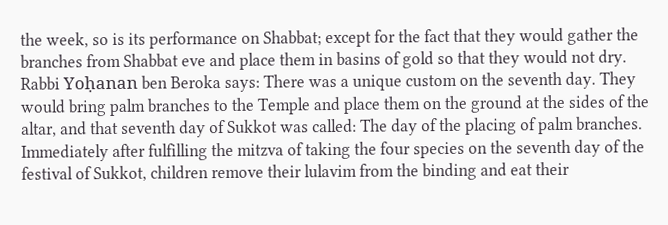the week, so is its performance on Shabbat; except for the fact that they would gather the branches from Shabbat eve and place them in basins of gold so that they would not dry. Rabbi Yoḥanan ben Beroka says: There was a unique custom on the seventh day. They would bring palm branches to the Temple and place them on the ground at the sides of the altar, and that seventh day of Sukkot was called: The day of the placing of palm branches. Immediately after fulfilling the mitzva of taking the four species on the seventh day of the festival of Sukkot, children remove their lulavim from the binding and eat their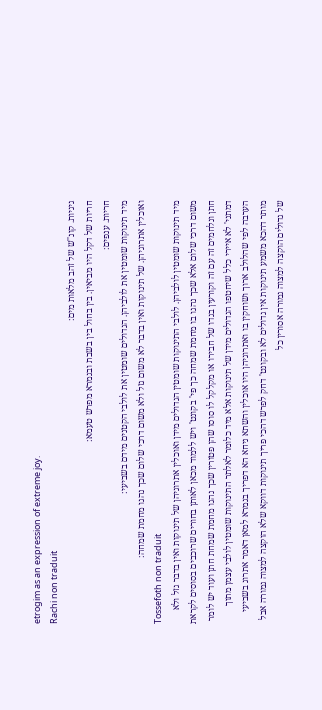etrogim as an expression of extreme joy.
Rachi non traduit
גיגיות. קונ''ש של זהב מלאות מים:
חריות של דקל היו מביאין. בין בחול בין בשבת ובגמרא מפרש טעמא:
חריות. ענפים:
מיד תינוקות שומטין את לולביהן. הגדולים שומטין את לולבי הקטנים מידם בשביעי:
ואוכלין אתרוגיהן. של תינוקות ואין בדבר לא משום גזל ולא משום דרכי שלום שכך נהגו מחמת שמחה:
Tossefoth non traduit
מיד תינוקות שומטין לולביהן. לולבי התינוקות שומטין הגדולים מידן ואוכלין אתרוגיהן של תינוקות ואין בדבר גזל ולא משום דרכי שלום אלא שכך נהגו בו מחמת שמחה כך פי' בקונט' ויש ללמוד מכאן לאותן בחורים שרוכבים בסוסים לקראת חתן ונלחמים זה עם זה וקורעין בגדו של חבירו או מקלקל לו סוסו שהן פטורין שכך נהגו מחמת שמחת חתן ועוד יש לומר דמתני' לא איירי כלל שיחטפו הגדולים מידן של תינוקות אלא מיד כלומר לאלתר התינוקות שומטין לולבי עצמן מתוך הערבה לפי שהלולב ארוך ושוחקין בו ואתרוגיהן היו אוכלין והשתא ניחא הא דפריך בגמרא למאן דאמר אתרוג בשביעי מותר דהכא משמע תינוקות אין גדולים לא ובקונט' דחק לפרש דהכי פריך תינוקות דווקא שלא הוקצה למצוה גמורה אבל של גדולים הוקצה למצוה גמורה אסורין כל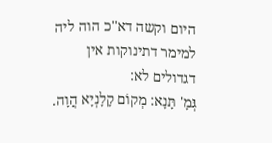היום וקשה דא''כ הוה ליה למימר דתינוקות אין דגדולים לא:
גְּמָ' תָּנָא: מְקוֹם קָלָנְיָא הֲוָה.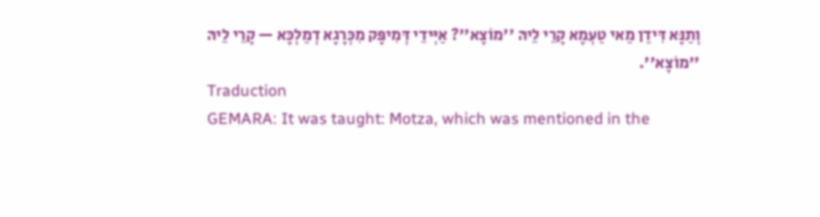וְתַנָּא דִּידַן מַאי טַעְמָא קָרֵי לֵיהּ ''מוֹצָא''? אַיְּידֵי דְּמִיפָּק מִכְּרָגָא דְמַלְכָּא — קָרֵי לֵיהּ ''מוֹצָא''.
Traduction
GEMARA: It was taught: Motza, which was mentioned in the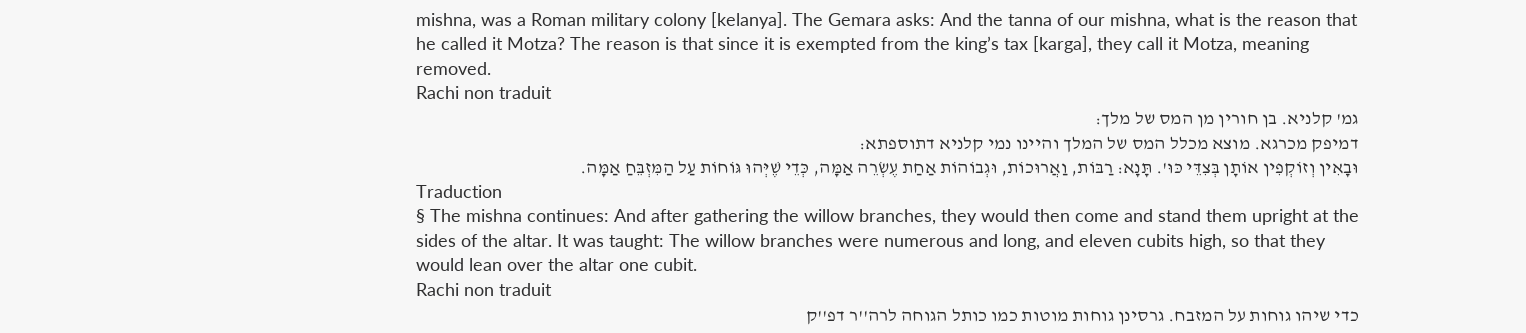mishna, was a Roman military colony [kelanya]. The Gemara asks: And the tanna of our mishna, what is the reason that he called it Motza? The reason is that since it is exempted from the king’s tax [karga], they call it Motza, meaning removed.
Rachi non traduit
גמ' קלניא. בן חורין מן המס של מלך:
דמיפק מכרגא. מוצא מכלל המס של המלך והיינו נמי קלניא דתוספתא:
וּבָאִין וְזוֹקְפִין אוֹתָן בְּצִדֵּי כּוּ'. תָּנָא: רַבּוֹת, וַאֲרוּכוֹת, וּגְבוֹהוֹת אַחַת עֶשְׂרֵה אַמָּה, כְּדֵי שֶׁיְּהוּ גּוֹחוֹת עַל הַמִּזְבֵּחַ אַמָּה.
Traduction
§ The mishna continues: And after gathering the willow branches, they would then come and stand them upright at the sides of the altar. It was taught: The willow branches were numerous and long, and eleven cubits high, so that they would lean over the altar one cubit.
Rachi non traduit
כדי שיהו גוחות על המזבח. גרסינן גוחות מוטות כמו כותל הגוחה לרה''ר דפ''ק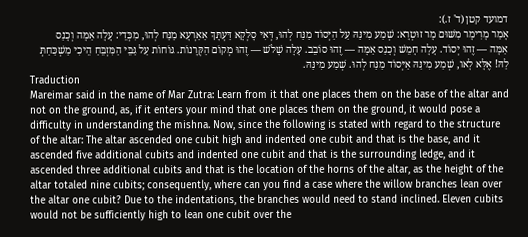דמועד קטן (ד' ז.):
אָמַר מָרִימָר מִשּׁוּם מָר זוּטְרָא: שְׁמַע מִינַּהּ עַל הַיְּסוֹד מַנַּח לְהוּ, דְּאִי סָלְקָא דַּעְתָּךְ אַאַרְעָא מַנַּח לְהוּ, מִכְּדֵי: עָלָה אַמָּה וְכָנַס אַמָּה — זֶהוּ יְסוֹד. עָלָה חָמֵשׁ וְכָנַס אַמָּה — זֶהוּ סוֹבֵב. עָלָה שָׁלֹשׁ — זֶהוּ מְקוֹם הַקְּרָנוֹת. גּוֹחוֹת עַל גַּבֵּי הַמִּזְבֵּחַ הֵיכִי מַשְׁכַּחַתְּ לַהּ! אֶלָּא לָאו, שְׁמַע מִינַּהּ אַיְּסוֹד מַנַּח לְהוּ. שְׁמַע מִינַּהּ.
Traduction
Mareimar said in the name of Mar Zutra: Learn from it that one places them on the base of the altar and not on the ground, as, if it enters your mind that one places them on the ground, it would pose a difficulty in understanding the mishna. Now, since the following is stated with regard to the structure of the altar: The altar ascended one cubit high and indented one cubit and that is the base, and it ascended five additional cubits and indented one cubit and that is the surrounding ledge, and it ascended three additional cubits and that is the location of the horns of the altar, as the height of the altar totaled nine cubits; consequently, where can you find a case where the willow branches lean over the altar one cubit? Due to the indentations, the branches would need to stand inclined. Eleven cubits would not be sufficiently high to lean one cubit over the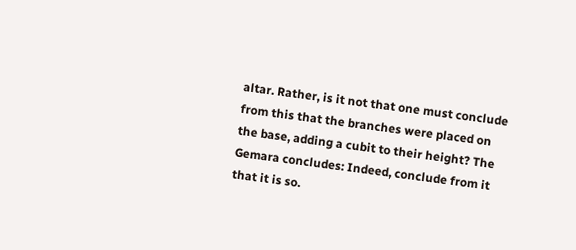altar. Rather, is it not that one must conclude from this that the branches were placed on the base, adding a cubit to their height? The Gemara concludes: Indeed, conclude from it that it is so.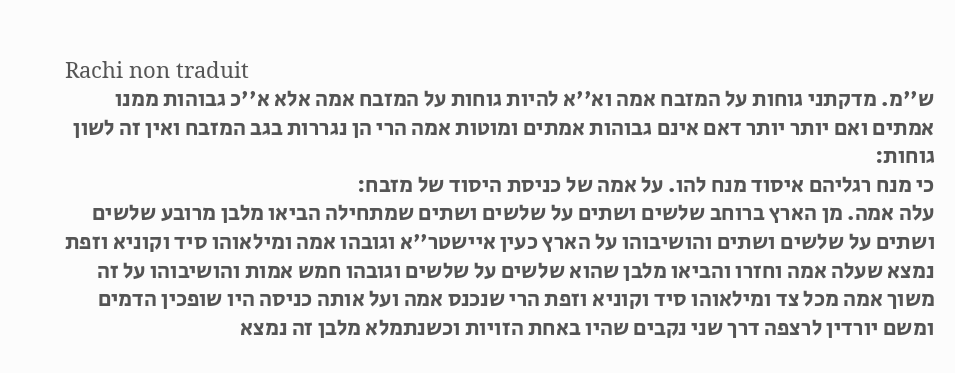Rachi non traduit
ש''מ. מדקתני גוחות על המזבח אמה וא''א להיות גוחות על המזבח אמה אלא א''כ גבוהות ממנו אמתים ואם יותר יותר דאם אינם גבוהות אמתים ומוטות אמה הרי הן נגררות בגב המזבח ואין זה לשון גוחות:
כי מנח רגליהם איסוד מנח להו. על אמה של כניסת היסוד של מזבח:
עלה אמה. מן הארץ ברוחב שלשים ושתים על שלשים ושתים שמתחילה הביאו מלבן מרובע שלשים ושתים על שלשים ושתים והושיבוהו על הארץ כעין איישטר''א וגובהו אמה ומילאוהו סיד וקוניא וזפת נמצא שעלה אמה וחזרו והביאו מלבן שהוא שלשים על שלשים וגובהו חמש אמות והושיבוהו על זה משוך אמה מכל צד ומילאוהו סיד וקוניא וזפת הרי שנכנס אמה ועל אותה כניסה היו שופכין הדמים ומשם יורדין לרצפה דרך שני נקבים שהיו באחת הזויות וכשנתמלא מלבן זה נמצא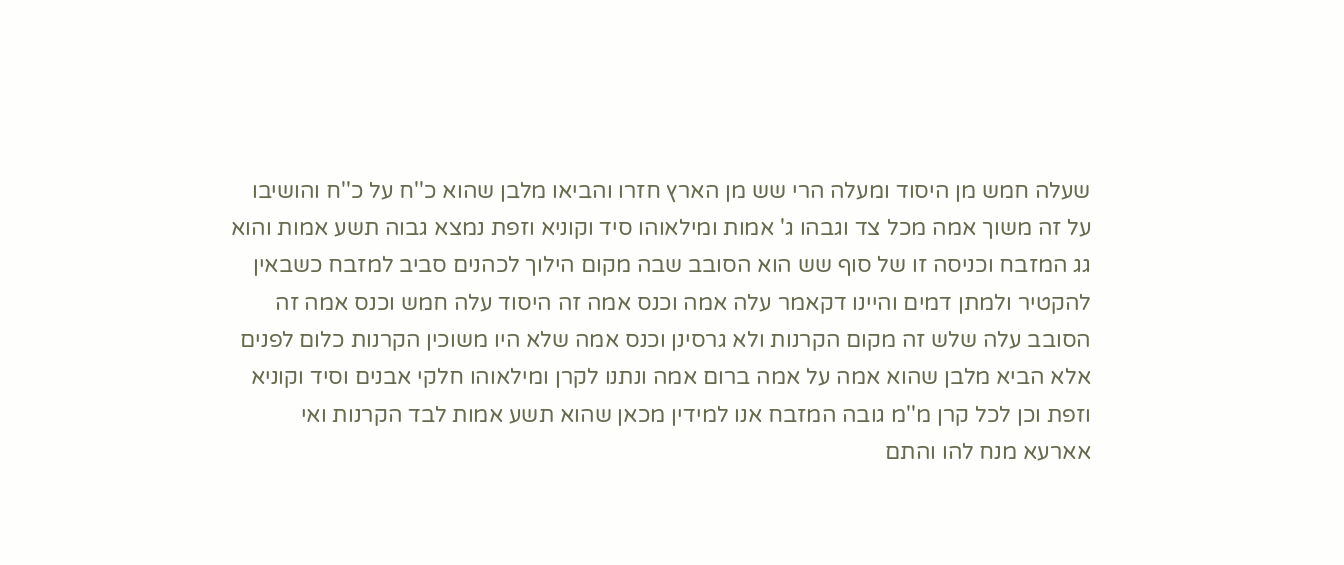שעלה חמש מן היסוד ומעלה הרי שש מן הארץ חזרו והביאו מלבן שהוא כ''ח על כ''ח והושיבו על זה משוך אמה מכל צד וגבהו ג' אמות ומילאוהו סיד וקוניא וזפת נמצא גבוה תשע אמות והוא גג המזבח וכניסה זו של סוף שש הוא הסובב שבה מקום הילוך לכהנים סביב למזבח כשבאין להקטיר ולמתן דמים והיינו דקאמר עלה אמה וכנס אמה זה היסוד עלה חמש וכנס אמה זה הסובב עלה שלש זה מקום הקרנות ולא גרסינן וכנס אמה שלא היו משוכין הקרנות כלום לפנים אלא הביא מלבן שהוא אמה על אמה ברום אמה ונתנו לקרן ומילאוהו חלקי אבנים וסיד וקוניא וזפת וכן לכל קרן מ''מ גובה המזבח אנו למידין מכאן שהוא תשע אמות לבד הקרנות ואי אארעא מנח להו והתם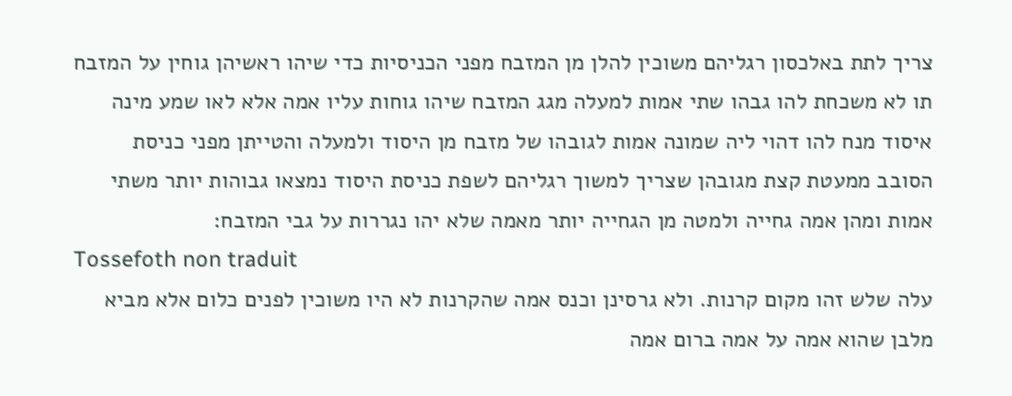צריך לתת באלכסון רגליהם משוכין להלן מן המזבח מפני הכניסיות כדי שיהו ראשיהן גוחין על המזבח תו לא משכחת להו גבהו שתי אמות למעלה מגג המזבח שיהו גוחות עליו אמה אלא לאו שמע מינה איסוד מנח להו דהוי ליה שמונה אמות לגובהו של מזבח מן היסוד ולמעלה והטייתן מפני כניסת הסובב ממעטת קצת מגובהן שצריך למשוך רגליהם לשפת כניסת היסוד נמצאו גבוהות יותר משתי אמות ומהן אמה גחייה ולמטה מן הגחייה יותר מאמה שלא יהו נגררות על גבי המזבח:
Tossefoth non traduit
עלה שלש זהו מקום קרנות. ולא גרסינן וכנס אמה שהקרנות לא היו משוכין לפנים כלום אלא מביא מלבן שהוא אמה על אמה ברום אמה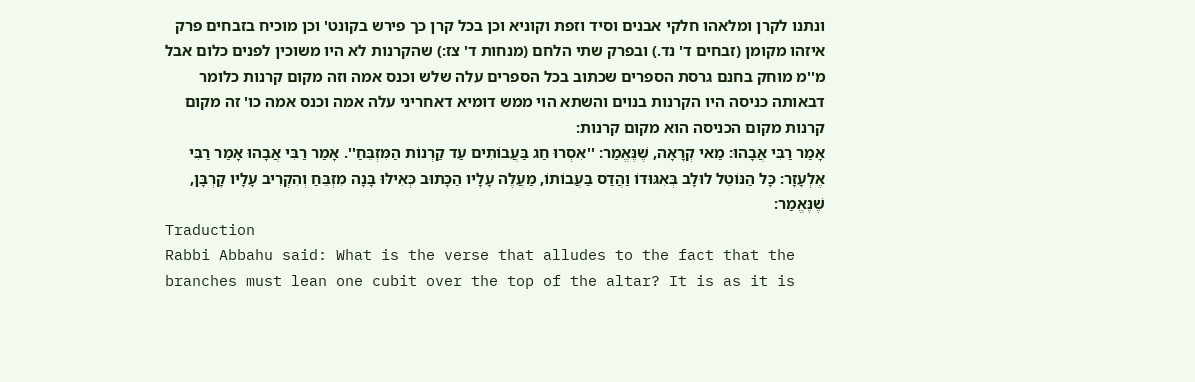ונתנו לקרן ומלאהו חלקי אבנים וסיד וזפת וקוניא וכן בכל קרן כך פירש בקונט' וכן מוכיח בזבחים פרק איזהו מקומן (זבחים ד' נד.) ובפרק שתי הלחם (מנחות ד' צז:) שהקרנות לא היו משוכין לפנים כלום אבל מ''מ מוחק בחנם גרסת הספרים שכתוב בכל הספרים עלה שלש וכנס אמה וזה מקום קרנות כלומר דבאותה כניסה היו הקרנות בנוים והשתא הוי ממש דומיא דאחריני עלה אמה וכנס אמה כו' זה מקום קרנות מקום הכניסה הוא מקום קרנות:
אָמַר רַבִּי אֲבָהוּ: מַאי קְרָאָה, שֶׁנֶּאֱמַר: ''אִסְרוּ חַג בַּעֲבוֹתִים עַד קַרְנוֹת הַמִּזְבֵּחַ''. אָמַר רַבִּי אֲבָהוּ אָמַר רַבִּי אֶלְעָזָר: כָּל הַנּוֹטֵל לוּלָב בְּאִגּוּדוֹ וַהֲדַס בַּעֲבוֹתוֹ, מַעֲלֶה עָלָיו הַכָּתוּב כְּאִילּוּ בָּנָה מִזְבֵּחַ וְהִקְרִיב עָלָיו קָרְבָּן, שֶׁנֶּאֱמַר:
Traduction
Rabbi Abbahu said: What is the verse that alludes to the fact that the branches must lean one cubit over the top of the altar? It is as it is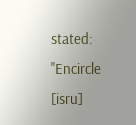stated: ''Encircle [isru]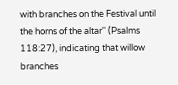with branches on the Festival until the horns of the altar'' (Psalms 118:27), indicating that willow branches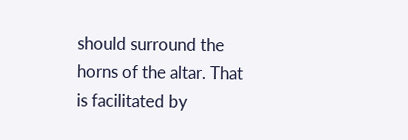should surround the horns of the altar. That is facilitated by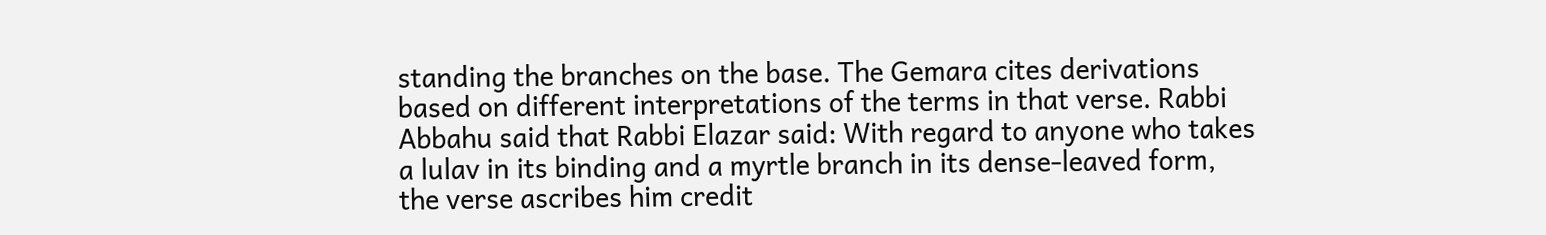standing the branches on the base. The Gemara cites derivations based on different interpretations of the terms in that verse. Rabbi Abbahu said that Rabbi Elazar said: With regard to anyone who takes a lulav in its binding and a myrtle branch in its dense-leaved form, the verse ascribes him credit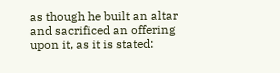as though he built an altar and sacrificed an offering upon it, as it is stated: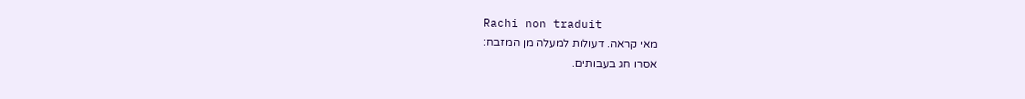Rachi non traduit
מאי קראה. דעולות למעלה מן המזבח:
אסרו חג בעבותים.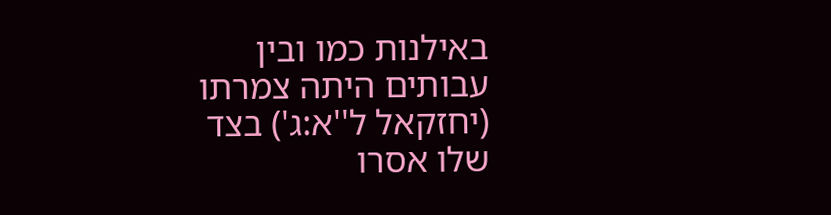באילנות כמו ובין עבותים היתה צמרתו (יחזקאל ל''א:ג') בצד שלו אסרו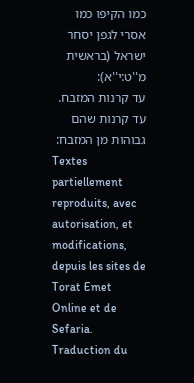כמו הקיפו כמו אסרי לגפן יסחר ישראל (בראשית מ''ט:י''א):
עד קרנות המזבח. עד קרנות שהם גבוהות מן המזבח:
Textes partiellement reproduits, avec autorisation, et modifications, depuis les sites de Torat Emet Online et de Sefaria.
Traduction du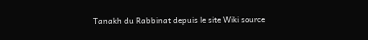Tanakh du Rabbinat depuis le site Wiki source